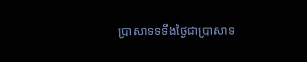ប្រាសាទទទឹងថ្ងៃជាប្រាសាទ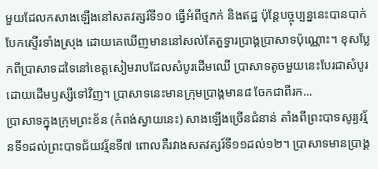មួយដែលកសាងឡើងនៅសតវត្សរ៍ទី១០ ធ្វើអំពីថ្មភក់ និងឥដ្ឋ ប៉ុន្តែបច្ចុប្បន្ននេះបានបាក់បែកស្ទើរទាំងស្រុង ដោយគេឃើញមាននៅសល់តែតួទ្វារប្រាង្គប្រាសាទប៉ុណ្ណោះ។ ខុសប្លែកពីប្រាសាទដទៃនៅខេត្តសៀមរាបដែលសំបូរដើមឈើ ប្រាសាទតូចមួយនេះបែរជាសំបូរដោយដើមឫស្សីទៅវិញ។ ប្រាសាទនេះមានក្រុមប្រាង្គមាន៨ ចែកជាពីរក...
ប្រាសាទក្នុងក្រុមព្រះខ័ន (កំពង់ស្វាយនេះ) សាងឡើងច្រើនជំនាន់ តាំងពីព្រះបាទសូរ្យវរ្ម័នទី១ដល់ព្រះបាទជ័យវរ្ម័នទី៧ ពោលគឺរវាងសតវត្សរ៍ទី១១ដល់១២។ ប្រាសាទមានប្រាង្គ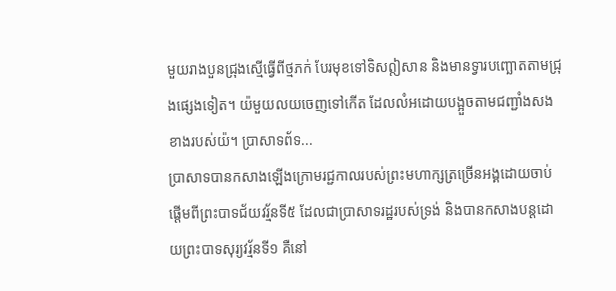មួយរាងបួនជ្រុងស្មើធ្វើពីថ្មភក់ បែរមុខទៅទិសឦសាន និងមានទ្វារបញ្ឆោតតាមជ្រុងផ្សេងទៀត។ យ៉មួយលយចេញទៅកើត ដែលលំអដោយបង្អួចតាមជញ្ជាំងសងខាងរបស់យ៉។ ប្រាសាទព័ទ...
ប្រាសាទបានកសាងឡើងក្រោមរជ្ជកាលរបស់ព្រះមហាក្សត្រច្រើនអង្គដោយចាប់ផ្ដើមពីព្រះបាទជ័យវរ្ម័នទី៥ ដែលជាប្រាសាទរដ្ឋរបស់ទ្រង់ និងបានកសាងបន្តដោយព្រះបាទសុរ្យវរ្ម័នទី១ គឺនៅ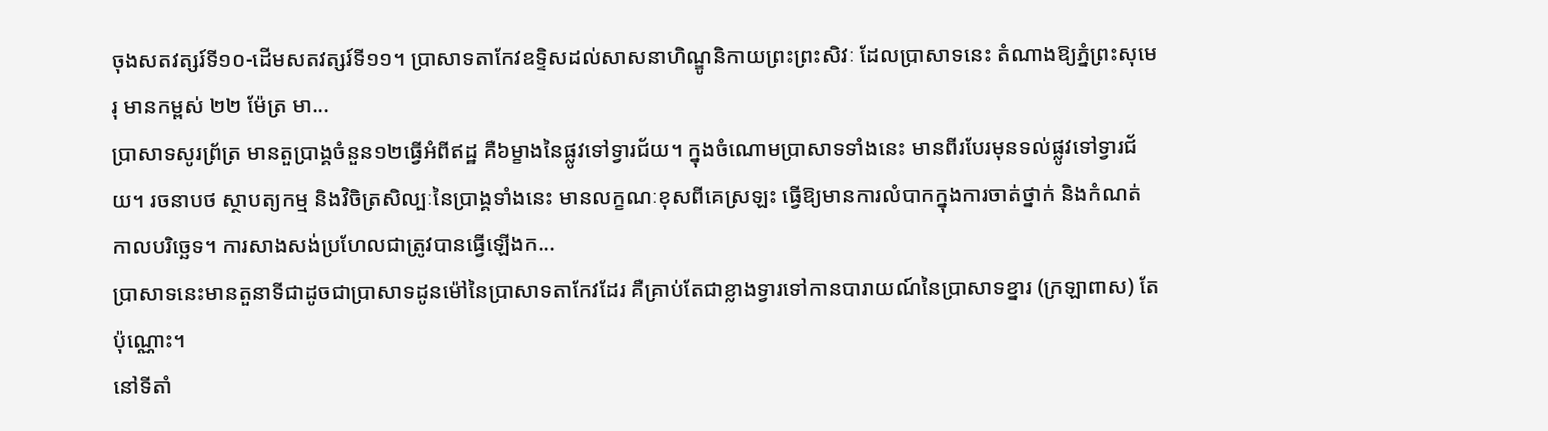ចុងសតវត្សរ៍ទី១០-ដើមសតវត្សរ៍ទី១១។ ប្រាសាទតាកែវឧទ្ទិសដល់សាសនាហិណ្ឌូនិកាយព្រះព្រះសិវៈ ដែលប្រាសាទនេះ តំណាងឱ្យភ្នំព្រះសុមេរុ មានកម្ពស់ ២២ ម៉ែត្រ មា...
ប្រាសាទសូរព្រ័ត្រ មានតួប្រាង្គចំនួន១២ធ្វើអំពីឥដ្ឋ គឺ៦ម្ខាងនៃផ្លូវទៅទ្វារជ័យ។ ក្នុងចំណោមប្រាសាទទាំងនេះ មានពីរបែរមុនទល់ផ្លូវទៅទ្វារជ័យ។ រចនាបថ ស្ថាបត្យកម្ម និងវិចិត្រសិល្បៈនៃប្រាង្គទាំងនេះ មានលក្ខណៈខុសពីគេស្រឡះ ធ្វើឱ្យមានការលំបាកក្នុងការចាត់ថ្នាក់ និងកំណត់កាលបរិច្ឆេទ។ ការសាងសង់ប្រហែលជាត្រូវបានធ្វើឡើងក...
ប្រាសាទនេះមានតួនាទីជាដូចជាប្រាសាទដូនម៉ៅនៃប្រាសាទតាកែវដែរ គឺគ្រាប់តែជាខ្លាងទ្វារទៅកានបារាយណ៍នៃប្រាសាទខ្នារ (ក្រឡាពាស) តែប៉ុណ្ណោះ។
នៅទីតាំ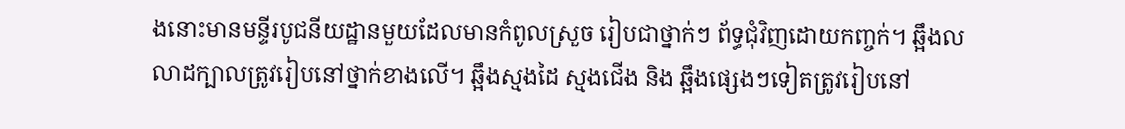ងនោះមានមន្ទីរបូជនីយដ្ឋានមួយដែលមានកំពូលស្រួច រៀបជាថ្នាក់ៗ ព័ទ្ធជុំវិញដោយកពា្ចក់។ ឆ្អឹងលលាដក្បាលត្រូវរៀបនៅថ្នាក់ខាងលើ។ ឆ្អឹងស្មងដៃ ស្មងជើង និង ឆ្អឹងផេ្សងៗទៀតត្រូវរៀបនៅ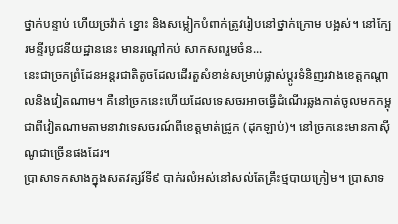ថ្នាក់បន្ទាប់ ហើយច្រវ៉ាក់ ខ្នោះ និងសម្លៀកបំពាក់ត្រូវរៀបនៅថ្នាក់ក្រោម បង្អស់។ នៅក្បែរមន្ទីរបូជនីយដ្ឋាននេះ មានរណ្ដៅកប់ សាកសពរួមចំន...
នេះជាច្រកព្រំដែនអន្តរជាតិតូចដែលដើរតួសំខាន់សម្រាប់ផ្លាស់ប្ដូរទំនិញរវាងខេត្តកណ្ដាលនិងវៀតណាម។ គឺនៅច្រកនេះហើយដែលទេសចរអាចធ្វើដំណើរឆ្លងកាត់ចូលមកកម្ពុជាពីវៀតណាមតាមនាវាទេសចរណ៍ពីខេត្តមាត់ជ្រូក (ដុកឡាប់)។ នៅច្រកនេះមានកាស៊ីណូជាច្រើនផងដែរ។
ប្រាសាទកសាងក្នុងសតវត្សរ៍ទី៩ បាក់រលំអស់នៅសល់តែគ្រឹះថ្មបាយក្រៀម។ ប្រាសាទ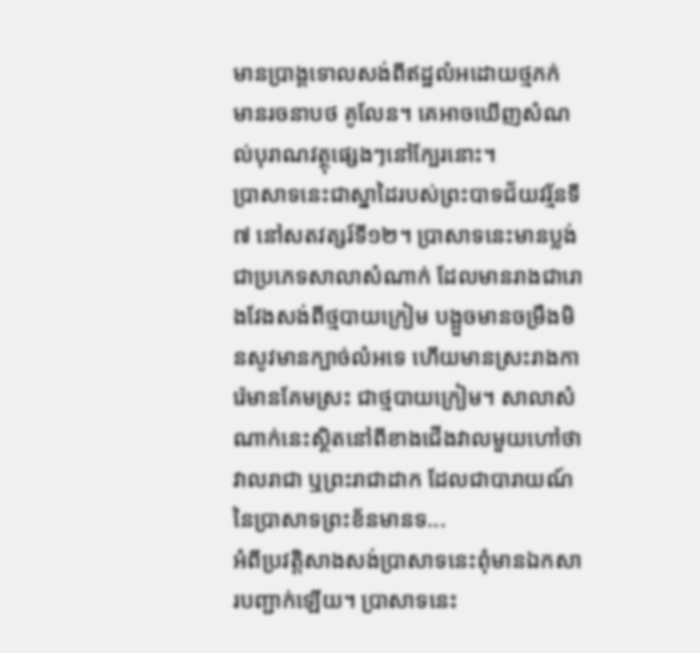មានប្រាង្គទោលសង់ពីឥដ្ឋលំអដោយថ្មភក់ មានរចនាបថ គូលែន។ គេអាចឃើញសំណល់បុរាណវត្ថុផ្សេងៗនៅក្បែរនោះ។
ប្រាសាទនេះជាស្នាដៃរបស់ព្រះបាទជ័យវរ្ម័នទី៧ នៅសតវត្សរ៍ទី១២។ ប្រាសាទនេះមានប្លង់ជាប្រភេទសាលាសំណាក់ ដែលមានរាងជារោងវែងសង់ពីថ្មបាយក្រៀម បង្អួចមានចម្រឹងមិនសូវមានក្បាច់លំអទេ ហើយមានស្រះរាងការ៉េមានគែមស្រះ ជាថ្មបាយក្រៀម។ សាលាសំណាក់នេះស្ថិតនៅពីខាងជើងវាលមួយហៅថាវាលរាជា ឬព្រះរាជាដាក ដែលជាបារាយណ៍នៃប្រាសាទព្រះខ័នមានទ...
អំពីប្រវត្តិសាងសង់ប្រាសាទនេះពុំមានឯកសារបញ្ជាក់ឡើយ។ ប្រាសាទនេះ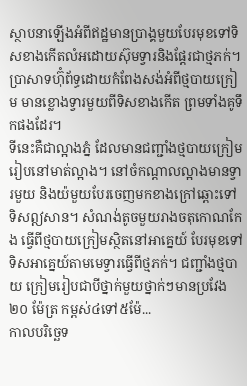ស្ថាបនាឡើងអំពីឥដ្ឋមានប្រាង្គមួយបែរមុខទៅទិសខាងកើតលំអដោយស៊ុមទ្វារនិងផ្តែរជាថ្មភក់។ ប្រាសាទហ៊ុំព័ទ្ធដោយកំពែងសង់អំពីថ្មបាយក្រៀម មានខ្លោងទ្វារមួយពីទិសខាងកើត ព្រមទាំងគូទឹកផងដែរ។
ទីនេះគឺជាល្អាងភ្នំ ដែលមានជញ្ជាំងថ្មបាយក្រៀមរៀបនៅមាត់ល្អាង។ នៅចំកណ្ដាលល្អាងមានទ្វារមួយ និងយ៉មួយបែរចេញមកខាងក្រៅឆ្ពោះទៅទិសឦសាន។ សំណង់តូចមួយរាងចតុកោណកែង ធ្វើពីថ្មបាយក្រៀមស្ថិតនៅអាគ្នេយ៍ បែរមុខទៅទិសអាគ្នេយ៍តាមមេទ្វារធ្វើពីថ្មភក់។ ជញ្ជាំងថ្មបាយ ក្រៀមរៀបជាបីថ្នាក់មួយថ្នាក់ៗមានប្រវែង ២០ ម៉ែត្រ កម្ពស់៤ទៅ៥ម៉ែ...
កាលបរិច្ឆេទ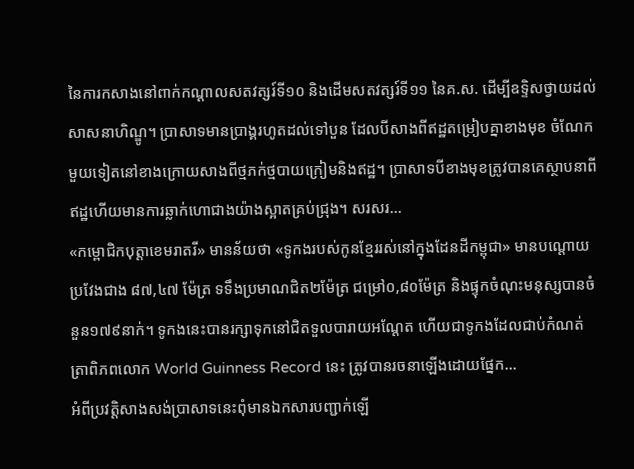នៃការកសាងនៅពាក់កណ្ដាលសតវត្សរ៍ទី១០ និងដើមសតវត្សរ៍ទី១១ នៃគ.ស. ដើម្បីឧទ្ទិសថ្វាយដល់សាសនាហិណ្ឌូ។ ប្រាសាទមានប្រាង្គរហូតដល់ទៅបួន ដែលបីសាងពីឥដ្ឋតម្រៀបគ្នាខាងមុខ ចំណែកមួយទៀតនៅខាងក្រោយសាងពីថ្មភក់ថ្មបាយក្រៀមនិងឥដ្ឋ។ ប្រាសាទបីខាងមុខត្រូវបានគេស្ថាបនាពីឥដ្ឋហើយមានការឆ្លាក់ហោជាងយ៉ាងស្អាតគ្រប់ជ្រុង។ សរសរ...
«កម្ពោជិកបុត្តាខេមរាតរី» មានន័យថា «ទូកងរបស់កូនខ្មែររស់នៅក្នុងដែនដីកម្ពុជា» មានបណ្តោយប្រវែងជាង ៨៧,៤៧ ម៉ែត្រ ទទឹងប្រមាណជិត២ម៉ែត្រ ជម្រៅ០,៨០ម៉ែត្រ និងផ្ទុកចំណុះមនុស្សបានចំនួន១៧៩នាក់។ ទូកងនេះបានរក្សាទុកនៅជិតទួលបារាយអណ្ដែត ហើយជាទូកងដែលជាប់កំណត់ត្រាពិភពលោក World Guinness Record នេះ ត្រូវបានរចនាឡើងដោយផ្នែក...
អំពីប្រវត្តិសាងសង់ប្រាសាទនេះពុំមានឯកសារបញ្ជាក់ឡើ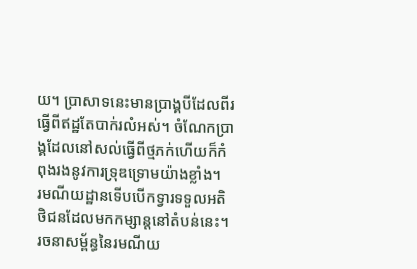យ។ ប្រាសាទនេះមានប្រាង្គបីដែលពីរធ្វើពីឥដ្ឋតែបាក់រលំអស់។ ចំណែកប្រាង្គដែលនៅសល់ធ្វើពីថ្មភក់ហើយក៏កំពុងរងនូវការទ្រុឌទ្រោមយ៉ាងខ្លាំង។
រមណីយដ្ឋានទើបបើកទ្វារទទួលអតិថិជនដែលមកកម្សាន្តនៅតំបន់នេះ។ រចនាសម្ព័ន្ធនៃរមណីយ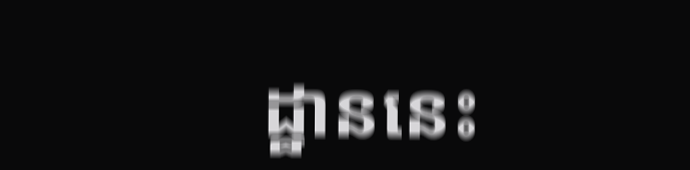ដ្ឋាននេះ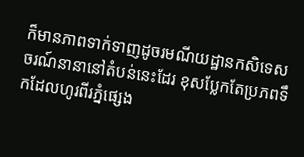ក៏មានភាពទាក់ទាញដូចរមណីយដ្ឋានកសិទេសចរណ៍នានានៅតំបន់នេះដែរ ខុសប្លែកតែប្រភពទឹកដែលហូរពីរភ្នំផ្សេង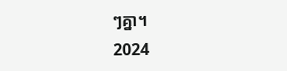ៗគ្នា។
2024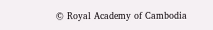© Royal Academy of Cambodia